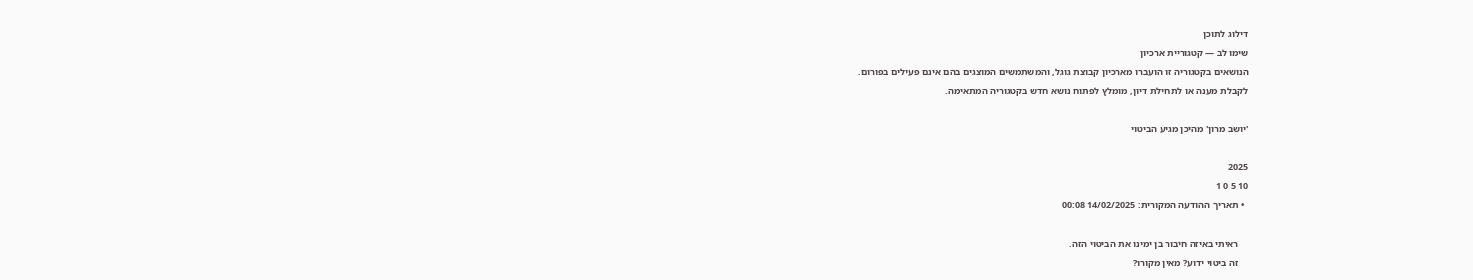דילוג לתוכן
שימו לב — קטגוריית ארכיון
הנושאים בקטגוריה זו הועברו מארכיון קבוצת גוגל, והמשתמשים המוצגים בהם אינם פעילים בפורום.
לקבלת מענה או לתחילת דיון, מומלץ לפתוח נושא חדש בקטגוריה המתאימה.

'יושב מרון' מהיכן מגיע הביטוי

2025
10 5 0 1
  • תאריך ההודעה המקורית: 14/02/2025 00:08

    ראיתי באיזה חיבור בן ימינו את הביטוי הזה.
    זה ביטוי ידוע? מאין מקורו?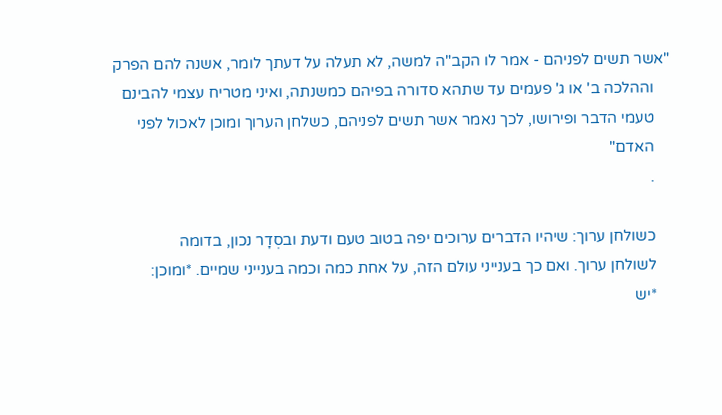"אשר תשים לפניהם - אמר לו הקב"ה למשה, לא תעלה על דעתך לומר, אשנה להם הפרק
    וההלכה ב' או ג' פעמים עד שתהא סדורה בפיהם כמשנתה, ואיני מטריח עצמי להבינם
    טעמי הדבר ופירושו, לכך נאמר אשר תשים לפניהם, כשלחן הערוך ומוכן לאכול לפני
    האדם"
    .

    כשולחן ערוך: שיהיו הדברים ערוכים יפה בטוב טעם ודעת ובסְדָר נכון, בדומה
    לשולחן ערוך. ואם כך בענייני עולם הזה, על אחת כמה וכמה בענייני שמיים. *ומוכן:
    *יש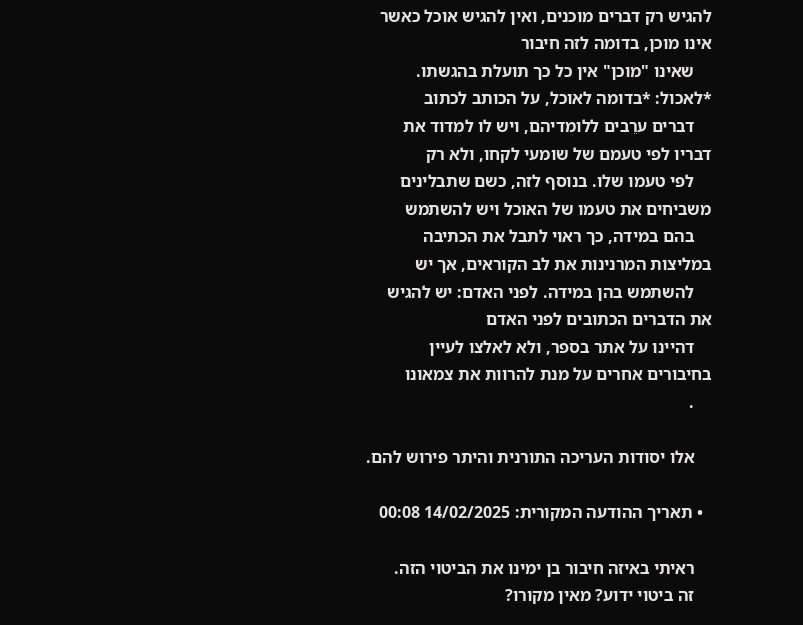להגיש רק דברים מוכנים, ואין להגיש אוכל כאשר אינו מוכן, בדומה לזה חיבור
    שאינו "מוכן" אין כל כך תועלת בהגשתו. *לאכול: *בדומה לאוכל, על הכותב לכתוב
    דברים ערֵבים ללומדיהם, ויש לו למדוד את דבריו לפי טעמם של שומעי לקחו, ולא רק
    לפי טעמו שלו. בנוסף לזה, כשם שתבלינים משביחים את טעמו של האוכל ויש להשתמש
    בהם במידה, כך ראוי לתבל את הכתיבה במליצות המרנינות את לב הקוראים, אך יש
    להשתמש בהן במידה. לפני האדם: יש להגיש את הדברים הכתובים לפני האדם
    דהיינו על אתר בספר, ולא לאלצו לעיין בחיבורים אחרים על מנת להרוות את צמאונו
    .

    אלו יסודות העריכה התורנית והיתר פירוש להם.

  • תאריך ההודעה המקורית: 14/02/2025 00:08

    ראיתי באיזה חיבור בן ימינו את הביטוי הזה.
    זה ביטוי ידוע? מאין מקורו?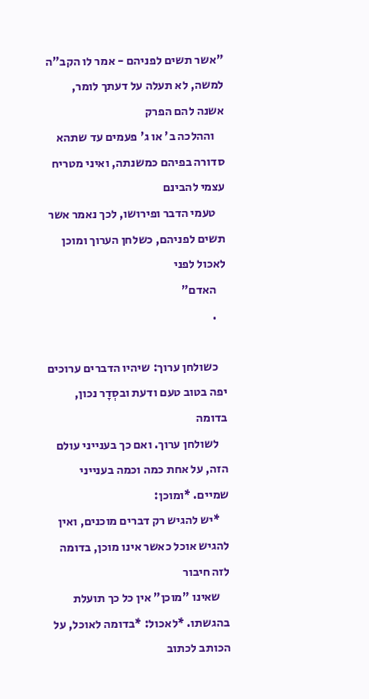"אשר תשים לפניהם - אמר לו הקב"ה למשה, לא תעלה על דעתך לומר, אשנה להם הפרק
    וההלכה ב' או ג' פעמים עד שתהא סדורה בפיהם כמשנתה, ואיני מטריח עצמי להבינם
    טעמי הדבר ופירושו, לכך נאמר אשר תשים לפניהם, כשלחן הערוך ומוכן לאכול לפני
    האדם"
    .

    כשולחן ערוך: שיהיו הדברים ערוכים יפה בטוב טעם ודעת ובסְדָר נכון, בדומה
    לשולחן ערוך. ואם כך בענייני עולם הזה, על אחת כמה וכמה בענייני שמיים. *ומוכן:
    *יש להגיש רק דברים מוכנים, ואין להגיש אוכל כאשר אינו מוכן, בדומה לזה חיבור
    שאינו "מוכן" אין כל כך תועלת בהגשתו. *לאכול: *בדומה לאוכל, על הכותב לכתוב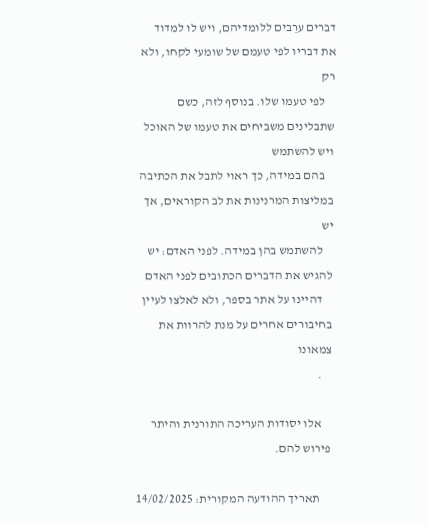דברים ערֵבים ללומדיהם, ויש לו למדוד את דבריו לפי טעמם של שומעי לקחו, ולא רק
    לפי טעמו שלו. בנוסף לזה, כשם שתבלינים משביחים את טעמו של האוכל ויש להשתמש
    בהם במידה, כך ראוי לתבל את הכתיבה במליצות המרנינות את לב הקוראים, אך יש
    להשתמש בהן במידה. לפני האדם: יש להגיש את הדברים הכתובים לפני האדם
    דהיינו על אתר בספר, ולא לאלצו לעיין בחיבורים אחרים על מנת להרוות את צמאונו
    .

    אלו יסודות העריכה התורנית והיתר פירוש להם.

    תאריך ההודעה המקורית: 14/02/2025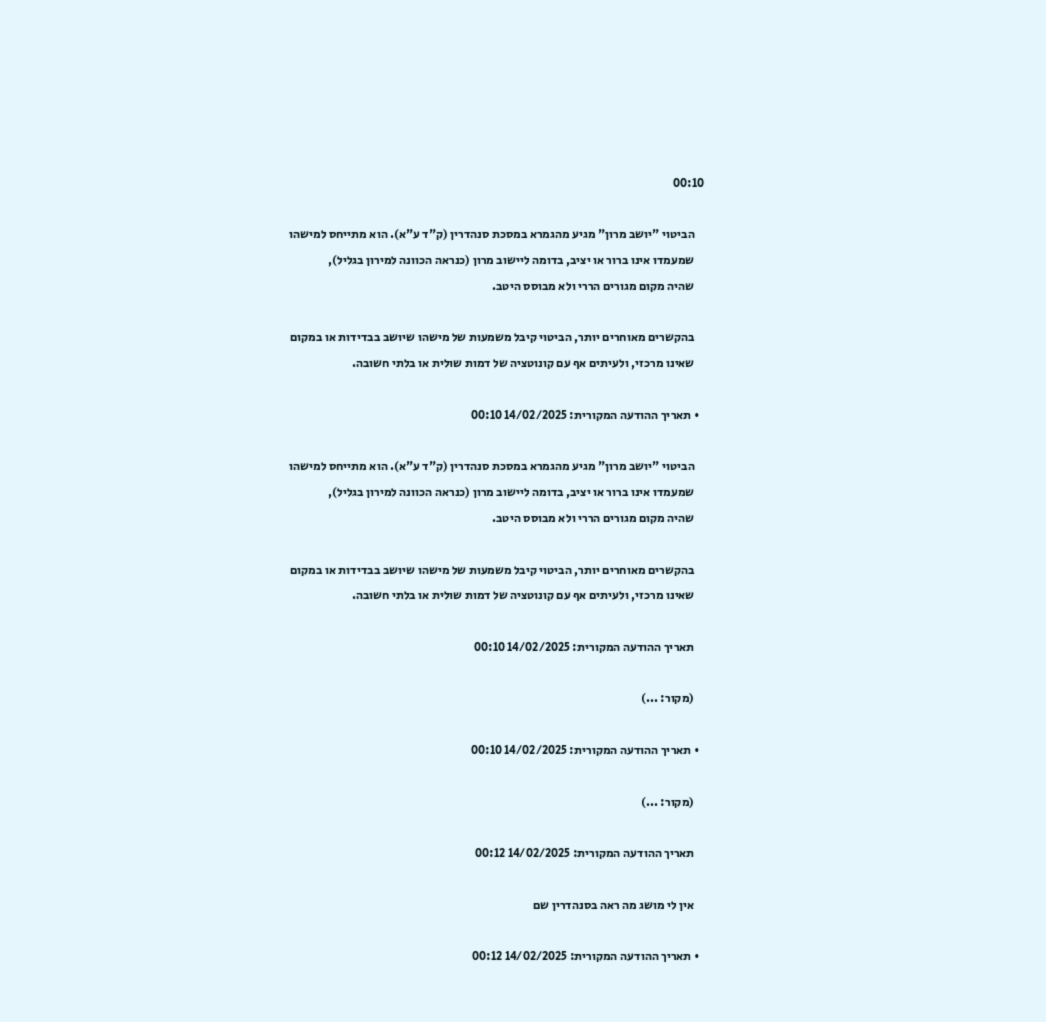00:10

    הביטוי "יושב מרון" מגיע מהגמרא במסכת סנהדרין (ק"ד ע"א). הוא מתייחס למישהו
    שמעמדו אינו ברור או יציב, בדומה ליישוב מרון (כנראה הכוונה למירון בגליל),
    שהיה מקום מגורים הררי ולא מבוסס היטב.

    בהקשרים מאוחרים יותר, הביטוי קיבל משמעות של מישהו שיושב בבדידות או במקום
    שאינו מרכזי, ולעיתים אף עם קונוטציה של דמות שולית או בלתי חשובה.

  • תאריך ההודעה המקורית: 14/02/2025 00:10

    הביטוי "יושב מרון" מגיע מהגמרא במסכת סנהדרין (ק"ד ע"א). הוא מתייחס למישהו
    שמעמדו אינו ברור או יציב, בדומה ליישוב מרון (כנראה הכוונה למירון בגליל),
    שהיה מקום מגורים הררי ולא מבוסס היטב.

    בהקשרים מאוחרים יותר, הביטוי קיבל משמעות של מישהו שיושב בבדידות או במקום
    שאינו מרכזי, ולעיתים אף עם קונוטציה של דמות שולית או בלתי חשובה.

    תאריך ההודעה המקורית: 14/02/2025 00:10

    (מקור: ...)

  • תאריך ההודעה המקורית: 14/02/2025 00:10

    (מקור: ...)

    תאריך ההודעה המקורית: 14/02/2025 00:12

    אין לי מושג מה ראה בסנהדרין שם

  • תאריך ההודעה המקורית: 14/02/2025 00:12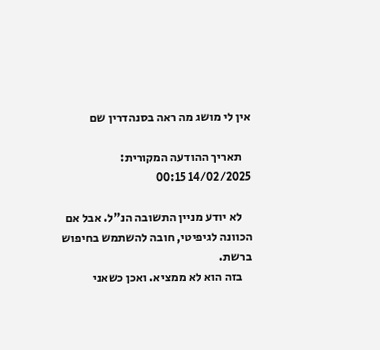אין לי מושג מה ראה בסנהדרין שם

    תאריך ההודעה המקורית: 14/02/2025 00:15

    לא יודע מניין התשובה הנ"ל. אבל אם הכוונה לגיפיטי, חובה להשתמש בחיפוש ברשת.
    בזה הוא לא ממציא. ואכן כשאני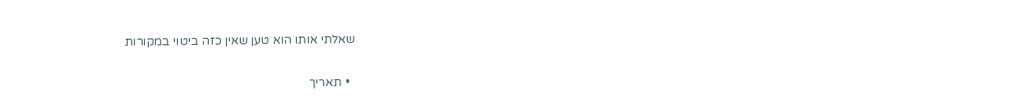שאלתי אותו הוא טען שאין כזה ביטוי במקורות

  • תאריך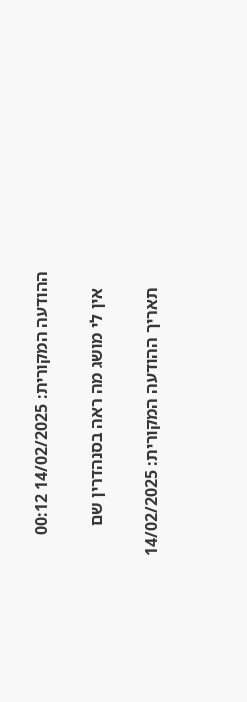ההודעה המקורית: 14/02/2025 00:12

    אין לי מושג מה ראה בסנהדרין שם

    תאריך ההודעה המקורית: 14/02/2025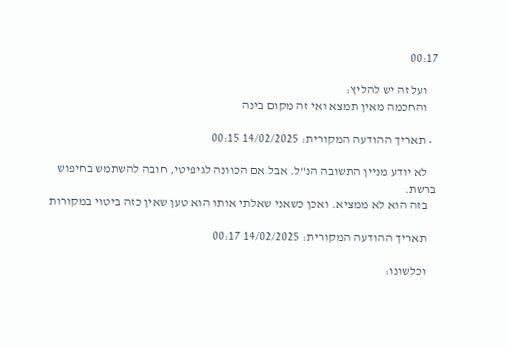00:17

    ועל זה יש להליץ:
    והחכמה מאין תמצא ואי זה מקום בינה

  • תאריך ההודעה המקורית: 14/02/2025 00:15

    לא יודע מניין התשובה הנ"ל. אבל אם הכוונה לגיפיטי, חובה להשתמש בחיפוש ברשת.
    בזה הוא לא ממציא. ואכן כשאני שאלתי אותו הוא טען שאין כזה ביטוי במקורות

    תאריך ההודעה המקורית: 14/02/2025 00:17

    וכלשונו: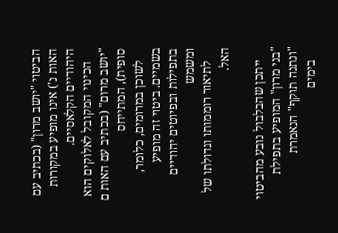הביטוי "יושב מרון" (בכתיב עם האות נ') אינו מופיע במקורות היהודיים הקלאסיים.
    הכינוי המקובל לאלוקים הוא "יושב מרום" (בכתיב עם האות ם סופית), המתייחס
    לשוכן במרומים, כלומר, בשמיים. ביטוי זה מופיע בתפילות ובפיוטים יהודיים ומשמש
    לתיאור רוממותו וגדולתו של האל.

    ייתכן שהבלבול נובע מהביטוי "בני מרון" המופיע בתפילת "ונתנה תוקף" הנאמרת
    בימים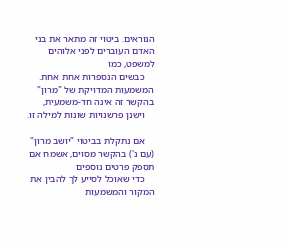הנוראים. ביטוי זה מתאר את בני האדם העוברים לפני אלוהים למשפט, כמו
    כבשים הנספרות אחת אחת. המשמעות המדויקת של "מרון" בהקשר זה אינה חד-משמעית,
    וישנן פרשנויות שונות למילה זו.

    אם נתקלת בביטוי "יושב מרון" (עם נ') בהקשר מסוים, אשמח אם תספק פרטים נוספים
    כדי שאוכל לסייע לך להבין את המקור והמשמעות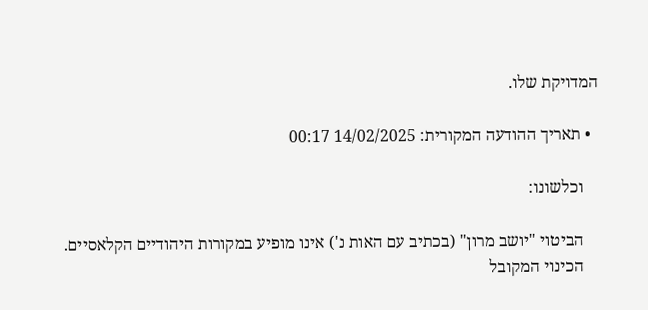המדויקת שלו.

  • תאריך ההודעה המקורית: 14/02/2025 00:17

    וכלשונו:

    הביטוי "יושב מרון" (בכתיב עם האות נ') אינו מופיע במקורות היהודיים הקלאסיים.
    הכינוי המקובל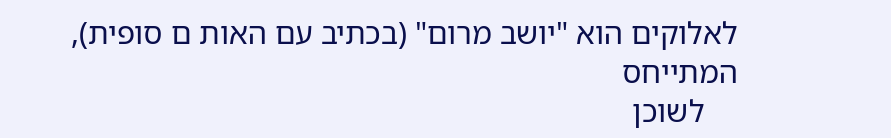לאלוקים הוא "יושב מרום" (בכתיב עם האות ם סופית), המתייחס
    לשוכן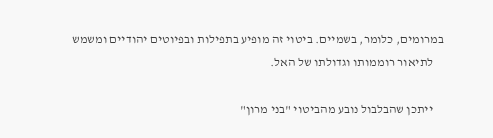במרומים, כלומר, בשמיים. ביטוי זה מופיע בתפילות ובפיוטים יהודיים ומשמש
    לתיאור רוממותו וגדולתו של האל.

    ייתכן שהבלבול נובע מהביטוי "בני מרון"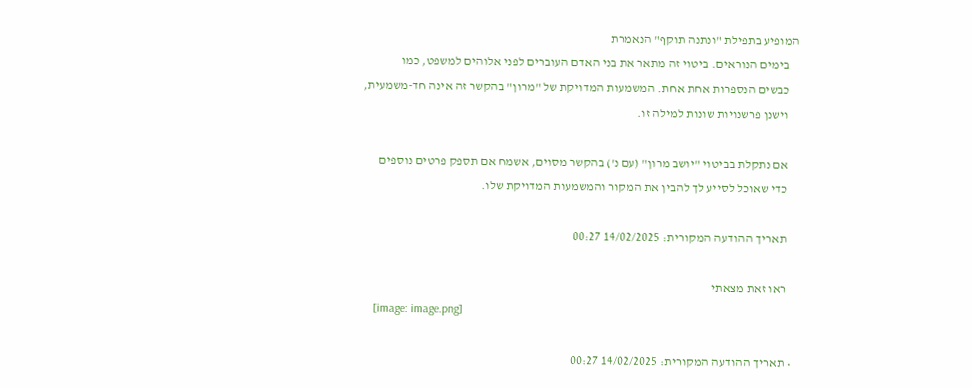המופיע בתפילת "ונתנה תוקף" הנאמרת
    בימים הנוראים. ביטוי זה מתאר את בני האדם העוברים לפני אלוהים למשפט, כמו
    כבשים הנספרות אחת אחת. המשמעות המדויקת של "מרון" בהקשר זה אינה חד-משמעית,
    וישנן פרשנויות שונות למילה זו.

    אם נתקלת בביטוי "יושב מרון" (עם נ') בהקשר מסוים, אשמח אם תספק פרטים נוספים
    כדי שאוכל לסייע לך להבין את המקור והמשמעות המדויקת שלו.

    תאריך ההודעה המקורית: 14/02/2025 00:27

    ראו זאת מצאתי
    [image: image.png]

  • תאריך ההודעה המקורית: 14/02/2025 00:27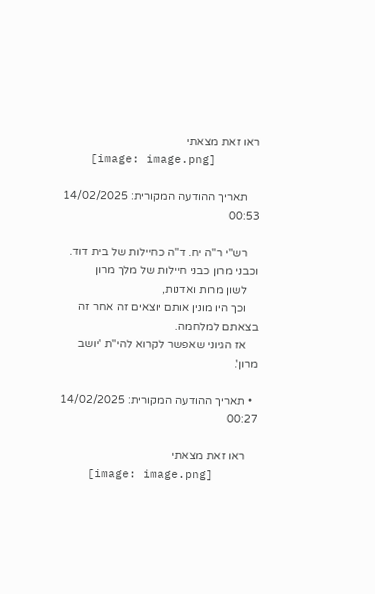ראו זאת מצאתי
    [image: image.png]

    תאריך ההודעה המקורית: 14/02/2025 00:53

    רש"י ר"ה יח. ד"ה כחיילות של בית דוד. וכבני מרון כבני חיילות של מלך מרון
    לשון מרות ואדנות,
    וכך היו מונין אותם יוצאים זה אחר זה בצאתם למלחמה.
    אז הגיוני שאפשר לקרוא להי"ת 'יושב מרון'.

  • תאריך ההודעה המקורית: 14/02/2025 00:27

    ראו זאת מצאתי
    [image: image.png]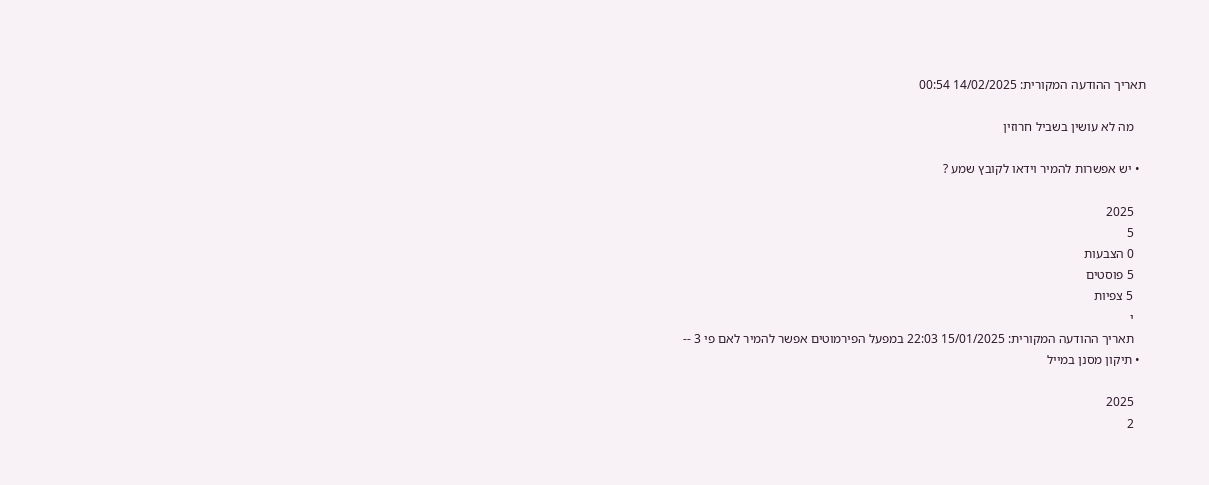תאריך ההודעה המקורית: 14/02/2025 00:54

    מה לא עושין בשביל חרוזין

  • יש אפשרות להמיר וידאו לקובץ שמע ?

    2025
    5
    0 הצבעות
    5 פוסטים
    5 צפיות
    י
    תאריך ההודעה המקורית: 15/01/2025 22:03 במפעל הפירמוטים אפשר להמיר לאם פי 3 --
  • תיקון מסנן במייל

    2025
    2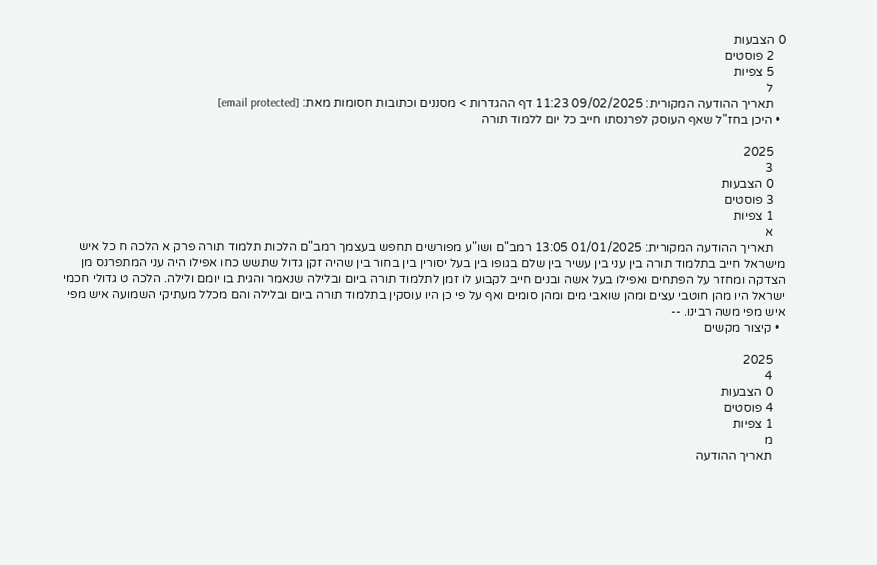0 הצבעות
    2 פוסטים
    5 צפיות
    ל
    תאריך ההודעה המקורית: 09/02/2025 11:23 דף ההגדרות > מסננים וכתובות חסומות מאת: [email protected]
  • היכן בחז"ל שאף העוסק לפרנסתו חייב כל יום ללמוד תורה

    2025
    3
    0 הצבעות
    3 פוסטים
    1 צפיות
    א
    תאריך ההודעה המקורית: 01/01/2025 13:05 רמב"ם ושו"ע מפורשים תחפש בעצמך רמב"ם הלכות תלמוד תורה פרק א הלכה ח כל איש מישראל חייב בתלמוד תורה בין עני בין עשיר בין שלם בגופו בין בעל יסורין בין בחור בין שהיה זקן גדול שתשש כחו אפילו היה עני המתפרנס מן הצדקה ומחזר על הפתחים ואפילו בעל אשה ובנים חייב לקבוע לו זמן לתלמוד תורה ביום ובלילה שנאמר והגית בו יומם ולילה. הלכה ט גדולי חכמי ישראל היו מהן חוטבי עצים ומהן שואבי מים ומהן סומים ואף על פי כן היו עוסקין בתלמוד תורה ביום ובלילה והם מכלל מעתיקי השמועה איש מפי איש מפי משה רבינו. --
  • קיצור מקשים

    2025
    4
    0 הצבעות
    4 פוסטים
    1 צפיות
    מ
    תאריך ההודעה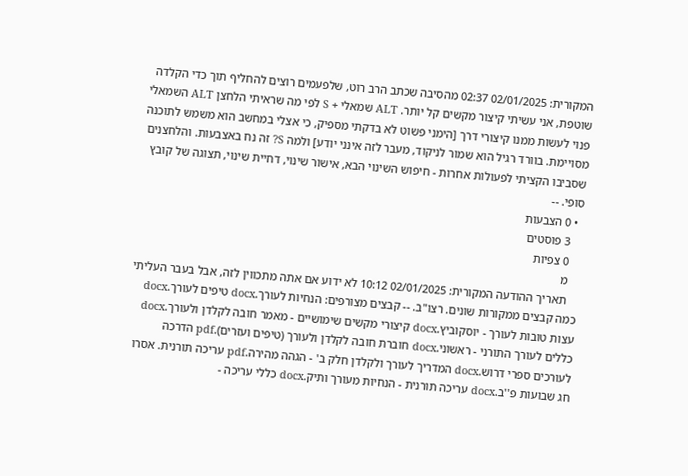המקורית: 02/01/2025 02:37 מהסיבה שכתב הרב רוט, שלפעמים רוצים להחליף תוך כדי הקלדה שוטפת, אני עשיתי קיצור מקשים קל יותר. ALT שמאלי + S לפי מה שראיתי הלחצן ALT השמאלי פנוי לעשות ממנו קיצורי דרך [הימני פשוט לא בדקתי מספיק, כי אצלי במחשב הוא משמש לתוכנה מסויימת. בוורד רגיל הוא שמור לניקוד, מעבר לזה אינני יודע] ולמה S? זה נח באצבעות. והלחצנים שסביבו הקציתי לפעולות אחרות - חיפוש השינוי הבא, אישור שינוי, דחיית שינוי, תצוגה של קובץ סופי. --
  • 0 הצבעות
    3 פוסטים
    0 צפיות
    מ
    תאריך ההודעה המקורית: 02/01/2025 10:12 לא ידוע אם אתה מתכווין לזה, אבל בעבר העליתי כמה קבצים ממקורות שונים. רצו"ב. -- קבצים מצורפים: הנחיות לעורך.docx טיפים לעורך.docx עצות טובות לעורך - יוסקוביץ.docx קיצורי מקשים שימושיים - מאמר חובה לקלדן ולעורך.docx כללים לעורך התורני - ראשוני.docx חוברת חובה לקלדן ולעורך (טיפים ועזרים).pdf הדרכה לעורכים ספרי דרוש.docx המדריך לעורך ולקלדן חלק ב' - הגהה מהירה.pdf עריכה תורנית. אסרו חג שבועות פ''ב.docx עריכה תורנית - הנחיות מעורך ותיק.docx כללי עריכה -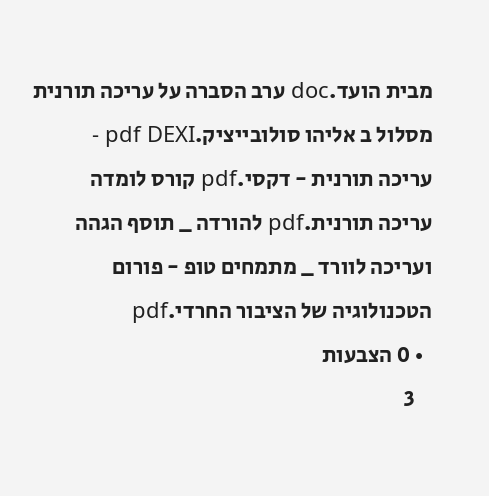מבית הועד.doc ערב הסברה על עריכה תורנית מסלול ב אליהו סולובייציק.pdf DEXI - עריכה תורנית - דקסי.pdf קורס לומדה עריכה תורנית.pdf להורדה _ תוסף הגהה ועריכה לוורד _ מתמחים טופ - פורום הטכנולוגיה של הציבור החרדי.pdf
  • 0 הצבעות
    3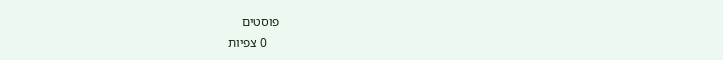פוסטים
    0 צפיות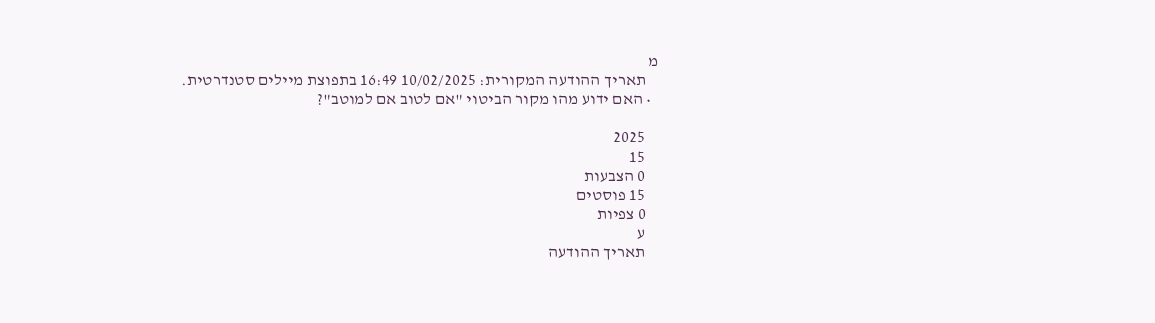מ
    תאריך ההודעה המקורית: 10/02/2025 16:49 בתפוצת מיילים סטנדרטית.
  • האם ידוע מהו מקור הביטוי "אם לטוב אם למוטב"?

    2025
    15
    0 הצבעות
    15 פוסטים
    0 צפיות
    ע
    תאריך ההודעה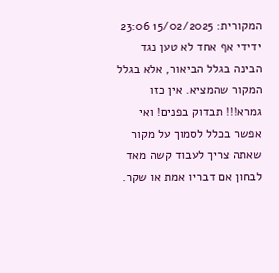המקורית: 15/02/2025 23:06 ידידי אף אחד לא טען נגד הבינה בגלל הביאור, אלא בגלל המקור שהמציא. אין כזו גמרא!!! תבדוק בפנים! ואי אפשר בכלל לסמוך על מקור שאתה צריך לעבוד קשה מאד לבחון אם דבריו אמת או שקר.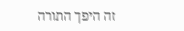זה היפך התורה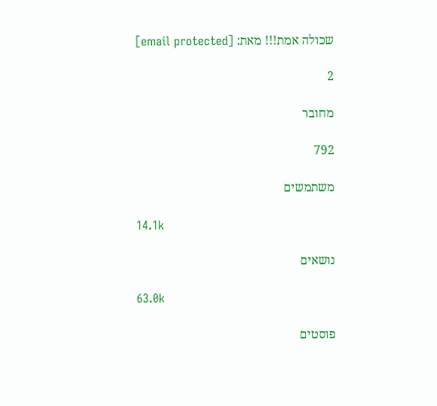שכולה אמת!!! מאת: [email protected]

2

מחובר

792

משתמשים

14.1k

נושאים

63.0k

פוסטים